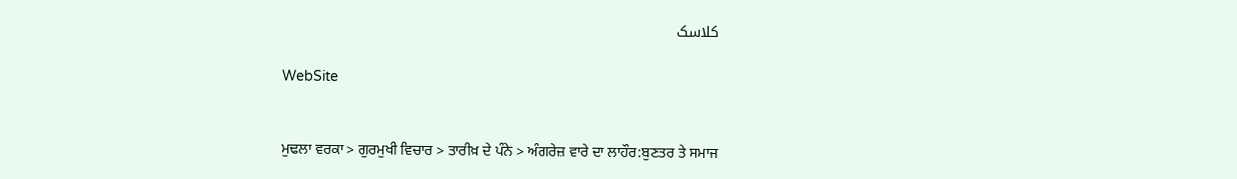کلاسک

WebSite


ਮੁਢਲਾ ਵਰਕਾ > ਗੁਰਮੁਖੀ ਵਿਚਾਰ > ਤਾਰੀਖ਼ ਦੇ ਪੰਨੇ > ਅੰਗਰੇਜ਼ ਵਾਰੇ ਦਾ ਲਾਹੌਰ:ਬੁਣਤਰ ਤੇ ਸਮਾਜ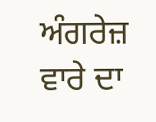ਅੰਗਰੇਜ਼ ਵਾਰੇ ਦਾ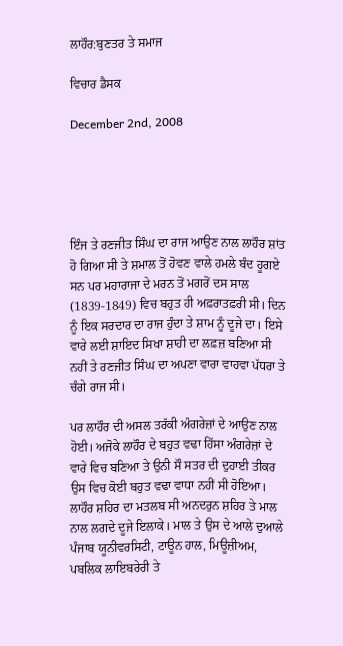ਲਾਹੌਰ:ਬੁਣਤਰ ਤੇ ਸਮਾਜ

ਵਿਚਾਰ ਡੈਸਕ

December 2nd, 2008





ਇੰਜ ਤੇ ਰਣਜੀਤ ਸਿੰਘ ਦਾ ਰਾਜ ਆਉਣ ਨਾਲ ਲਾਹੌਰ ਸ਼ਾਂਤ ਹੋ ਗਿਆ ਸੀ ਤੇ ਸ਼ਮਾਲ ਤੋਂ ਹੋਵਣ ਵਾਲੇ ਹਮਲੇ ਬੰਦ ਹੂਗਏ ਸਨ ਪਰ ਮਹਾਰਾਜਾ ਦੇ ਮਰਨ ਤੋਂ ਮਗਰੋਂ ਦਸ ਸਾਲ (1839-1849) ਵਿਚ ਬਹੁਤ ਹੀ ਅਫ਼ਰਾਤਫ਼ਰੀ ਸੀ। ਦਿਨ ਨੂੰ ਇਕ ਸਰਦਾਰ ਦਾ ਰਾਜ ਹੁੰਦਾ ਤੇ ਸ਼ਾਮ ਨੂੰ ਦੂਜੇ ਦਾ। ਇਸੇ ਵਾਰੇ ਲਈ ਸ਼ਾਇਦ ਸਿਖਾ ਸ਼ਾਹੀ ਦਾ ਲਫ਼ਜ਼ ਬਣਿਆ ਸੀ ਨਹੀਂ ਤੇ ਰਣਜੀਤ ਸਿੰਘ ਦਾ ਅਪਣਾ ਵਾਰਾ ਵਾਹਵਾ ਪੱਧਰਾ ਤੇ ਚੰਗੇ ਰਾਜ ਸੀ।

ਪਰ ਲਾਹੌਰ ਦੀ ਅਸਲ ਤਰੱਕੀ ਅੰਗਰੇਜ਼ਾਂ ਦੇ ਆਉਣ ਨਾਲ ਹੋਈ। ਅਜੋਕੇ ਲਾਹੌਰ ਦੇ ਬਹੁਤ ਵਢਾ ਹਿੱਸਾ ਅੰਗਰੇਜ਼ਾਂ ਦੇ ਵਾਰੇ ਵਿਚ ਬਣਿਆ ਤੇ ਉਨੀ ਸੌ ਸਤਰ ਦੀ ਦੁਹਾਈ ਤੀਕਰ ਉਸ ਵਿਚ ਕੋਈ ਬਹੁਤ ਵਢਾ ਵਾਧਾ ਨਹੀਂ ਸੀ ਹੋਇਆ। ਲਾਹੌਰ ਸ਼ਹਿਰ ਦਾ ਮਤਲਬ ਸੀ ਅਨਦਰੁਨ ਸ਼ਹਿਰ ਤੇ ਮਾਲ ਨਾਲ ਲਗਦੇ ਦੂਜੇ ਇਲਾਕੇ। ਮਾਲ ਤੇ ਉਸ ਦੇ ਆਲੇ ਦੁਆਲੇ ਪੰਜਾਬ ਯੂਨੀਵਰਸਿਟੀ, ਟਾਊਨ ਹਾਲ, ਮਿਊਜ਼ੀਅਮ, ਪਬਲਿਕ ਲਾਇਬਰੇਰੀ ਤੇ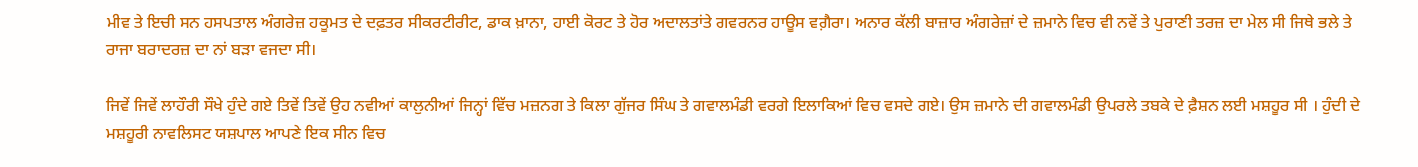ਮੀਵ ਤੇ ਇਚੀ ਸਨ ਹਸਪਤਾਲ ਅੰਗਰੇਜ਼ ਹਕੂਮਤ ਦੇ ਦਫ਼ਤਰ ਸੀਕਰਟੀਰੀਟ, ਡਾਕ ਖ਼ਾਨਾ, ਹਾਈ ਕੋਰਟ ਤੇ ਹੋਰ ਅਦਾਲਤਾਂਤੇ ਗਵਰਨਰ ਹਾਊਸ ਵਗ਼ੈਰਾ। ਅਨਾਰ ਕੱਲੀ ਬਾਜ਼ਾਰ ਅੰਗਰੇਜ਼ਾਂ ਦੇ ਜ਼ਮਾਨੇ ਵਿਚ ਵੀ ਨਵੇਂ ਤੇ ਪੁਰਾਣੀ ਤਰਜ਼ ਦਾ ਮੇਲ ਸੀ ਜਿਥੇ ਭਲੇ ਤੇ ਰਾਜਾ ਬਰਾਦਰਜ਼ ਦਾ ਨਾਂ ਬੜਾ ਵਜਦਾ ਸੀ।

ਜਿਵੇਂ ਜਿਵੇਂ ਲਾਹੌਰੀ ਸੌਖੇ ਹੁੰਦੇ ਗਏ ਤਿਵੇਂ ਤਿਵੇਂ ਉਹ ਨਵੀਆਂ ਕਾਲੁਨੀਆਂ ਜਿਨ੍ਹਾਂ ਵਿੱਚ ਮਜ਼ਨਗ ਤੇ ਕਿਲਾ ਗੁੱਜਰ ਸਿੰਘ ਤੇ ਗਵਾਲਮੰਡੀ ਵਰਗੇ ਇਲਾਕਿਆਂ ਵਿਚ ਵਸਦੇ ਗਏ। ਉਸ ਜ਼ਮਾਨੇ ਦੀ ਗਵਾਲਮੰਡੀ ਉਪਰਲੇ ਤਬਕੇ ਦੇ ਫ਼ੈਸ਼ਨ ਲਈ ਮਸ਼ਹੂਰ ਸੀ । ਹੁੰਦੀ ਦੇ ਮਸ਼ਹੂਰੀ ਨਾਵਲਿਸਟ ਯਸ਼ਪਾਲ ਆਪਣੇ ਇਕ ਸੀਨ ਵਿਚ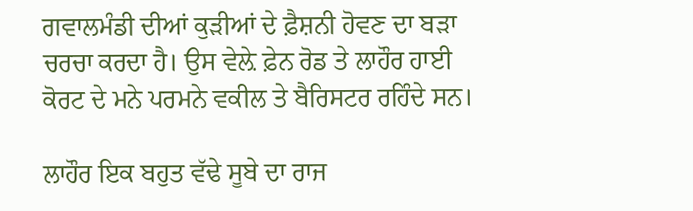ਗਵਾਲਮੰਡੀ ਦੀਆਂ ਕੁੜੀਆਂ ਦੇ ਫ਼ੈਸ਼ਨੀ ਹੋਵਣ ਦਾ ਬੜਾ ਚਰਚਾ ਕਰਦਾ ਹੈ। ਉਸ ਵੇਲ਼ੇ ਫ਼ੇਨ ਰੋਡ ਤੇ ਲਾਹੌਰ ਹਾਈ ਕੋਰਟ ਦੇ ਮਨੇ ਪਰਮਨੇ ਵਕੀਲ ਤੇ ਬੈਰਿਸਟਰ ਰਹਿੰਦੇ ਸਨ।

ਲਾਹੌਰ ਇਕ ਬਹੁਤ ਵੱਢੇ ਸੂਬੇ ਦਾ ਰਾਜ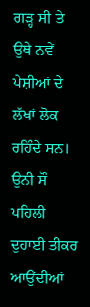ਗੜ੍ਹ ਸੀ ਤੇ ਉਥੇ ਨਵੇਂ ਪੇਸ਼ੀਆਂ ਦੇ ਲੱਖਾਂ ਲੋਕ ਰਹਿੰਦੇ ਸਨ। ਉਨੀ ਸੌ ਪਹਿਲੀ ਦੁਹਾਈ ਤੀਕਰ ਆਉਂਦੀਆਂ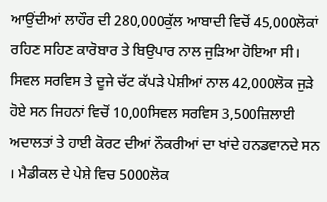ਆਉਂਦੀਆਂ ਲਾਹੌਰ ਦੀ 280,000ਕੁੱਲ ਆਬਾਦੀ ਵਿਚੋਂ 45,000ਲੋਕਾਂ ਰਹਿਣ ਸਹਿਣ ਕਾਰੋਬਾਰ ਤੇ ਬਿਉਪਾਰ ਨਾਲ ਜੁੜਿਆ ਹੋਇਆ ਸੀ। ਸਿਵਲ ਸਰਵਿਸ ਤੇ ਦੂਜੇ ਚੱਟ ਕੱਪੜੇ ਪੇਸ਼ੀਆਂ ਨਾਲ 42,000ਲੋਕ ਜੁੜੇ ਹੋਏ ਸਨ ਜਿਹਨਾਂ ਵਿਚੋਂ 10,00ਸਿਵਲ ਸਰਵਿਸ 3,500ਜ਼ਿਲਾਈ ਅਦਾਲਤਾਂ ਤੇ ਹਾਈ ਕੋਰਟ ਦੀਆਂ ਨੌਕਰੀਆਂ ਦਾ ਖਾਂਦੇ ਹਨਡਵਾਨਦੇ ਸਨ । ਮੈਡੀਕਲ ਦੇ ਪੇਸ਼ੇ ਵਿਚ 5000ਲੋਕ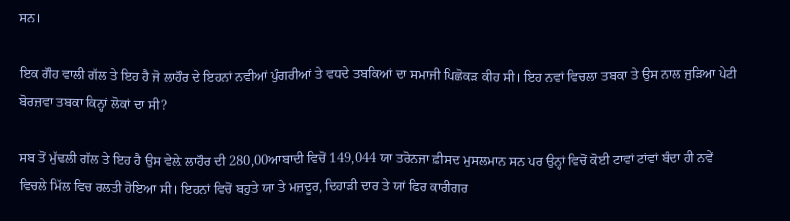ਸਨ।

ਇਕ ਗੌਹ ਵਾਲੀ ਗੱਲ ਤੇ ਇਹ ਹੈ ਜੋ ਲਾਹੌਰ ਦੇ ਇਹਨਾਂ ਨਵੀਆਂ ਪੁੰਗਰੀਆਂ ਤੇ ਵਧਦੇ ਤਬਕਿਆਂ ਦਾ ਸਮਾਜੀ ਪਿਛੋਕੜ ਕੀਹ ਸੀ। ਇਹ ਨਵਾਂ ਵਿਚਲਾ ਤਬਕਾ ਤੇ ਉਸ ਨਾਲ ਜੁੜਿਆ ਪੇਟੀ ਬੋਰਜ਼ਵਾ ਤਬਕਾ ਕਿਨ੍ਹਾਂ ਲੋਕਾਂ ਦਾ ਸੀ?

ਸਬ ਤੋਂ ਮੁੱਢਲੀ ਗੱਲ ਤੇ ਇਹ ਹੈ ਉਸ ਵੇਲ਼ੇ ਲਾਹੌਰ ਦੀ 280,00ਆਬਾਦੀ ਵਿਚੋਂ 149,044 ਯਾ ਤਰੋਨਜਾ ਫ਼ੀਸਦ ਮੁਸਲਮਾਨ ਸਨ ਪਰ ਉਨ੍ਹਾਂ ਵਿਚੋਂ ਕੋਈ ਟਾਵਾਂ ਟਾਂਵਾਂ ਬੰਦਾ ਹੀ ਨਵੇਂ ਵਿਚਲੇ ਮਿੱਲ ਵਿਚ ਰਲਤੀ ਹੋਇਆ ਸੀ। ਇਹਨਾਂ ਵਿਚੋਂ ਬਹੁਤੇ ਯਾ ਤੇ ਮਜ਼ਦੂਰ, ਦਿਹਾੜੀ ਦਾਰ ਤੇ ਯਾਂ ਫਿਰ ਕਾਰੀਗਰ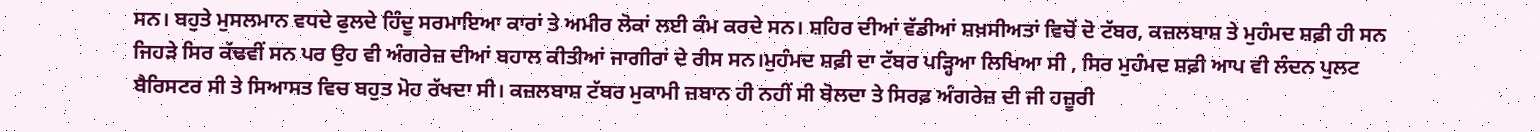ਸਨ। ਬਹੁਤੇ ਮੁਸਲਮਾਨ ਵਧਦੇ ਫੁਲਦੇ ਹਿੰਦੂ ਸਰਮਾਇਆ ਕਾਰਾਂ ਤੇ ਅਮੀਰ ਲੋਕਾਂ ਲਈ ਕੰਮ ਕਰਦੇ ਸਨ। ਸ਼ਹਿਰ ਦੀਆਂ ਵੱਡੀਆਂ ਸ਼ਖ਼ਸੀਅਤਾਂ ਵਿਚੋਂ ਦੋ ਟੱਬਰ, ਕਜ਼ਲਬਾਸ਼ ਤੇ ਮੁਹੰਮਦ ਸ਼ਫ਼ੀ ਹੀ ਸਨ ਜਿਹੜੇ ਸਿਰ ਕੱਢਵੀਂ ਸਨ ਪਰ ਉਹ ਵੀ ਅੰਗਰੇਜ਼ ਦੀਆਂ ਬਹਾਲ ਕੀਤੀਆਂ ਜਾਗੀਰਾਂ ਦੇ ਰੀਸ ਸਨ।ਮੁਹੰਮਦ ਸ਼ਫ਼ੀ ਦਾ ਟੱਬਰ ਪੜ੍ਹਿਆ ਲਿਖਿਆ ਸੀ , ਸਿਰ ਮੁਹੰਮਦ ਸ਼ਫ਼ੀ ਆਪ ਵੀ ਲੰਦਨ ਪੁਲਟ ਬੈਰਿਸਟਰ ਸੀ ਤੇ ਸਿਆਸਤ ਵਿਚ ਬਹੁਤ ਮੋਹ ਰੱਖਦਾ ਸੀ। ਕਜ਼ਲਬਾਸ਼ ਟੱਬਰ ਮੁਕਾਮੀ ਜ਼ਬਾਨ ਹੀ ਨਹੀਂ ਸੀ ਬੋਲਦਾ ਤੇ ਸਿਰਫ਼ ਅੰਗਰੇਜ਼ ਦੀ ਜੀ ਹਜ਼ੂਰੀ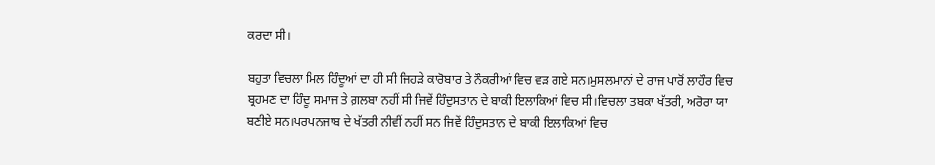ਕਰਦਾ ਸੀ।

ਬਹੁਤਾ ਵਿਚਲਾ ਮਿਲ ਹਿੰਦੂਆਂ ਦਾ ਹੀ ਸੀ ਜਿਹੜੇ ਕਾਰੋਬਾਰ ਤੇ ਨੌਕਰੀਆਂ ਵਿਚ ਵੜ ਗਏ ਸਨ।ਮੁਸਲਮਾਨਾਂ ਦੇ ਰਾਜ ਪਾਰੋਂ ਲਾਹੌਰ ਵਿਚ ਬ੍ਰਹਮਣ ਦਾ ਹਿੰਦੂ ਸਮਾਜ ਤੇ ਗ਼ਲਬਾ ਨਹੀਂ ਸੀ ਜਿਵੇਂ ਹਿੰਦੁਸਤਾਨ ਦੇ ਬਾਕੀ ਇਲਾਕਿਆਂ ਵਿਚ ਸੀ।ਵਿਚਲਾ ਤਬਕਾ ਖੱਤਰੀ, ਅਰੋਰਾ ਯਾ ਬਣੀਏ ਸਨ।ਪਰਪਨਜਾਬ ਦੇ ਖੱਤਰੀ ਨੀਵੀਂ ਨਹੀਂ ਸਨ ਜਿਵੇਂ ਹਿੰਦੁਸਤਾਨ ਦੇ ਬਾਕੀ ਇਲਾਕਿਆਂ ਵਿਚ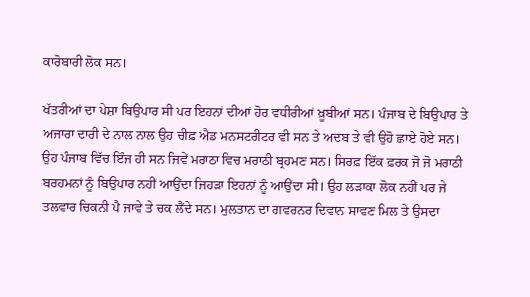ਕਾਰੋਬਾਰੀ ਲੋਕ ਸਨ।

ਖੱਤਰੀਆਂ ਦਾ ਪੇਸ਼ਾ ਬਿਉਪਾਰ ਸੀ ਪਰ ਇਹਨਾਂ ਦੀਆਂ ਹੋਰ ਵਧੀਰੀਆਂ ਖ਼ੂਬੀਆਂ ਸਨ। ਪੰਜਾਬ ਦੇ ਬਿਉਪਾਰ ਤੇ ਅਜਾਰਾ ਦਾਰੀ ਦੇ ਨਾਲ ਨਾਲ ਉਹ ਚੀਫ਼ ਐਡ ਮਨਸਟਰੀਟਰ ਵੀ ਸਨ ਤੇ ਅਦਬ ਤੇ ਵੀ ਉਹੋ ਛਾਏ ਹੋਏ ਸਨ। ਉਹ ਪੰਜਾਬ ਵਿੱਚ ਇੰਜ ਹੀ ਸਨ ਜਿਵੇਂ ਮਰਾਠਾ ਵਿਚ ਮਰਾਠੀ ਬ੍ਰਹਮਣ ਸਨ। ਸਿਰਫ਼ ਇੱਕ ਫ਼ਰਕ ਜੋ ਜੋ ਮਰਾਠੀ ਬਰਹਮਨਾਂ ਨੂੰ ਬਿਉਪਾਰ ਨਹੀਂ ਆਉਂਦਾ ਜਿਹੜਾ ਇਹਨਾਂ ਨੂੰ ਆਉਂਦਾ ਸੀ। ਉਹ ਲੜਾਕਾ ਲੋਕ ਨਹੀਂ ਪਰ ਜੇ ਤਲਵਾਰ ਚਿਕਨੀ ਪੈ ਜਾਵੇ ਤੇ ਚਕ ਲੈਂਦੇ ਸਨ। ਮੁਲਤਾਨ ਦਾ ਗਵਰਨਰ ਦਿਵਾਨ ਸਾਵਣ ਮਿਲ ਤੇ ਉਸਦਾ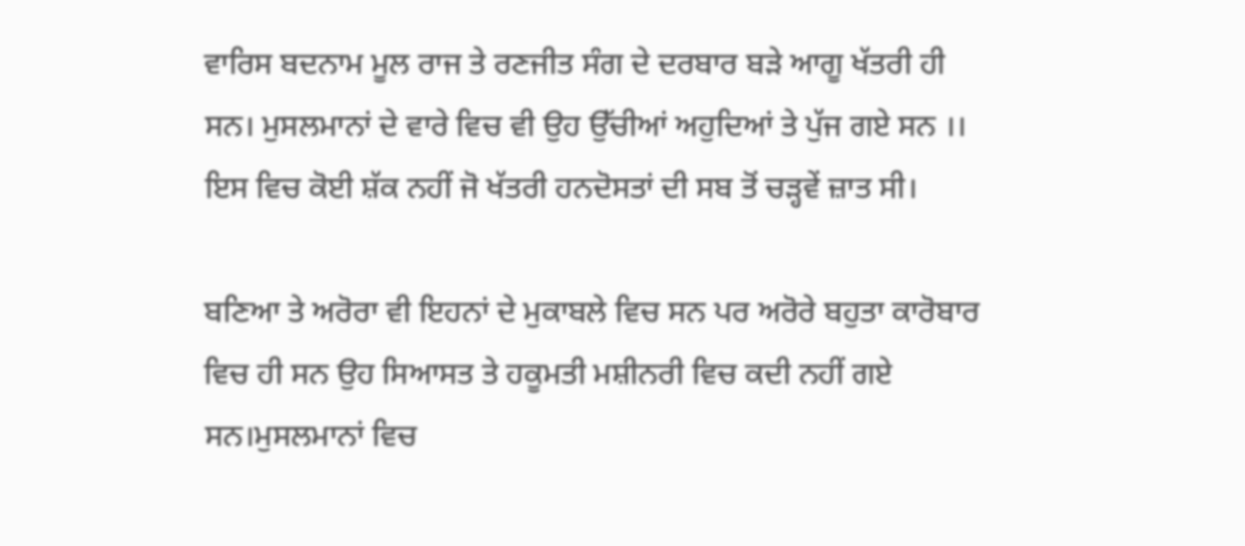ਵਾਰਿਸ ਬਦਨਾਮ ਮੂਲ ਰਾਜ ਤੇ ਰਣਜੀਤ ਸੰਗ ਦੇ ਦਰਬਾਰ ਬੜੇ ਆਗੂ ਖੱਤਰੀ ਹੀ ਸਨ। ਮੁਸਲਮਾਨਾਂ ਦੇ ਵਾਰੇ ਵਿਚ ਵੀ ਉਹ ਉੱਚੀਆਂ ਅਹੁਦਿਆਂ ਤੇ ਪੁੱਜ ਗਏ ਸਨ ।। ਇਸ ਵਿਚ ਕੋਈ ਸ਼ੱਕ ਨਹੀਂ ਜੋ ਖੱਤਰੀ ਹਨਦੋਸਤਾਂ ਦੀ ਸਬ ਤੋਂ ਚੜ੍ਹਵੇਂ ਜ਼ਾਤ ਸੀ।

ਬਣਿਆ ਤੇ ਅਰੋਰਾ ਵੀ ਇਹਨਾਂ ਦੇ ਮੁਕਾਬਲੇ ਵਿਚ ਸਨ ਪਰ ਅਰੋਰੇ ਬਹੁਤਾ ਕਾਰੋਬਾਰ ਵਿਚ ਹੀ ਸਨ ਉਹ ਸਿਆਸਤ ਤੇ ਹਕੂਮਤੀ ਮਸ਼ੀਨਰੀ ਵਿਚ ਕਦੀ ਨਹੀਂ ਗਏ ਸਨ।ਮੁਸਲਮਾਨਾਂ ਵਿਚ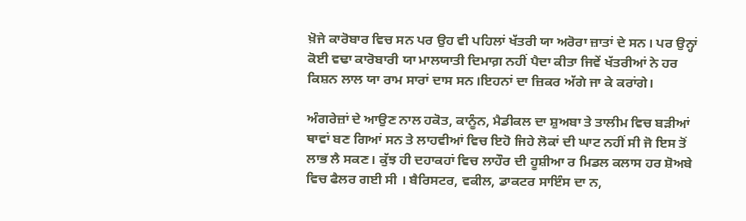ਖ਼ੋਜੇ ਕਾਰੋਬਾਰ ਵਿਚ ਸਨ ਪਰ ਉਹ ਵੀ ਪਹਿਲਾਂ ਖੱਤਰੀ ਯਾ ਅਰੋਰਾ ਜ਼ਾਤਾਂ ਦੇ ਸਨ। ਪਰ ਉਨ੍ਹਾਂ ਕੋਈ ਵਢਾ ਕਾਰੋਬਾਰੀ ਯਾ ਮਾਲਯਾਤੀ ਦਿਮਾਗ਼ ਨਹੀਂ ਪੈਦਾ ਕੀਤਾ ਜਿਵੇਂ ਖੱਤਰੀਆਂ ਨੇ ਹਰ ਕਿਸ਼ਨ ਲਾਲ ਯਾ ਰਾਮ ਸਾਰਾਂ ਦਾਸ ਸਨ।ਇਹਨਾਂ ਦਾ ਜ਼ਿਕਰ ਅੱਗੇ ਜਾ ਕੇ ਕਰਾਂਗੇ।

ਅੰਗਰੇਜ਼ਾਂ ਦੇ ਆਉਣ ਨਾਲ ਹਕੋਤ, ਕਾਨੂੰਨ, ਮੈਡੀਕਲ ਦਾ ਸ਼ੁਅਬਾ ਤੇ ਤਾਲੀਮ ਵਿਚ ਬੜੀਆਂ ਥਾਵਾਂ ਬਣ ਗਿਆਂ ਸਨ ਤੇ ਲਾਹਵੀਆਂ ਵਿਚ ਇਹੋ ਜਿਹੇ ਲੋਕਾਂ ਦੀ ਘਾਟ ਨਹੀਂ ਸੀ ਜੋ ਇਸ ਤੋਂ ਲਾਭ ਲੈ ਸਕਣ। ਕੁੱਝ ਹੀ ਦਹਾਕਹਾਂ ਵਿਚ ਲਾਹੌਰ ਦੀ ਹੂਸ਼ੀਆ ਰ ਮਿਡਲ ਕਲਾਸ ਹਰ ਸ਼ੋਅਬੇ ਵਿਚ ਫੈਲਰ ਗਈ ਸੀ । ਬੈਰਿਸਟਰ, ਵਕੀਲ, ਡਾਕਟਰ ਸਾਇੰਸ ਦਾ ਨ,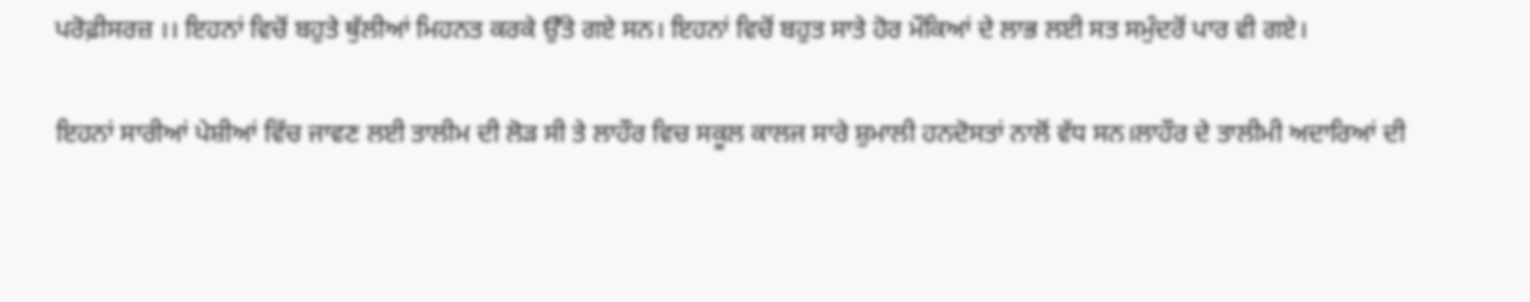ਪਰੋਫ਼ੀਸਰਜ਼ ।। ਇਹਨਾਂ ਵਿਚੋਂ ਬਹੁਤੇ ਥੁੱਲੀਆਂ ਮਿਹਨਤ ਕਰਕੇ ਉੱਤੇ ਗਏ ਸਨ। ਇਹਨਾਂ ਵਿਚੋਂ ਬਹੁਤ ਸਾਤੇ ਹੋਰ ਮੌਕਿਆਂ ਦੇ ਲਾਭ ਲਈ ਸਤ ਸਮੁੰਦਰੋਂ ਪਾਰ ਵੀ ਗਏ।

ਇਹਨਾਂ ਸਾਰੀਆਂ ਪੇਸ਼ੀਆਂ ਵਿੱਚ ਜਾਵਣ ਲਈ ਤਾਲੀਮ ਦੀ ਲੋੜ ਸੀ ਤੇ ਲਾਹੌਰ ਵਿਚ ਸਕੂਲ ਕਾਲਜ ਸਾਰੇ ਸ਼ੁਮਾਲੀ ਹਨਦੋਸਤਾਂ ਨਾਲੋਂ ਵੱਧ ਸਨ।ਲਾਹੌਰ ਦੇ ਤਾਲੀਮੀ ਅਦਾਰਿਆਂ ਦੀ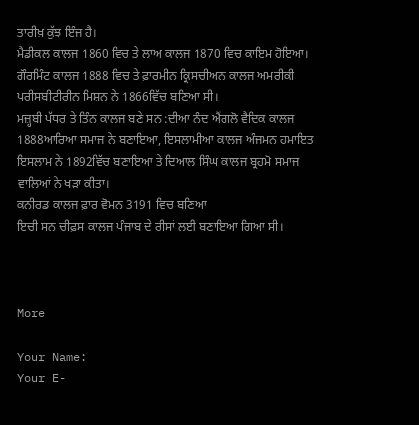ਤਾਰੀਖ਼ ਕੁੱਝ ਇੰਜ ਹੈ।
ਮੈਡੀਕਲ ਕਾਲਜ 1860 ਵਿਚ ਤੇ ਲਾਅ ਕਾਲਜ 1870 ਵਿਚ ਕਾਇਮ ਹੋਇਆ।
ਗੌਰਮਿੰਟ ਕਾਲਜ 1888 ਵਿਚ ਤੇ ਫ਼ਾਰਮੀਨ ਕ੍ਰਿਸਚੀਅਨ ਕਾਲਜ ਅਮਰੀਕੀ ਪਰੀਸਬੀਟੀਰੀਨ ਮਿਸ਼ਨ ਨੇ 1866ਵਿੱਚ ਬਣਿਆ ਸੀ।
ਮਜ਼੍ਹਬੀ ਪੱਧਰ ਤੇ ਤਿੰਨ ਕਾਲਜ ਬਣੇ ਸਨ :ਦੀਆ ਨੰਦ ਐਂਗਲੋ ਵੈਦਿਕ ਕਾਲਜ 1888ਆਰਿਆ ਸਮਾਜ ਨੇ ਬਣਾਇਆ, ਇਸਲਾਮੀਆ ਕਾਲਜ ਅੰਜਮਨ ਹਮਾਇਤ ਇਸਲਾਮ ਨੇ 1892ਵਿੱਚ ਬਣਾਇਆ ਤੇ ਦਿਆਲ ਸਿੰਘ ਕਾਲਜ ਬ੍ਰਹਮੋ ਸਮਾਜ ਵਾਲਿਆਂ ਨੇ ਖੜਾ ਕੀਤਾ।
ਕਨੀਰਡ ਕਾਲਜ ਫ਼ਾਰ ਵੋਮਨ 3191 ਵਿਚ ਬਣਿਆ
ਇਚੀ ਸਨ ਚੀਫ਼ਸ ਕਾਲਜ ਪੰਜਾਬ ਦੇ ਰੀਸਾਂ ਲਈ ਬਣਾਇਆ ਗਿਆ ਸੀ।



More

Your Name:
Your E-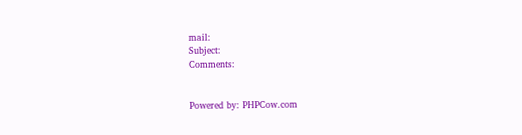mail:
Subject:
Comments:


Powered by: PHPCow.com